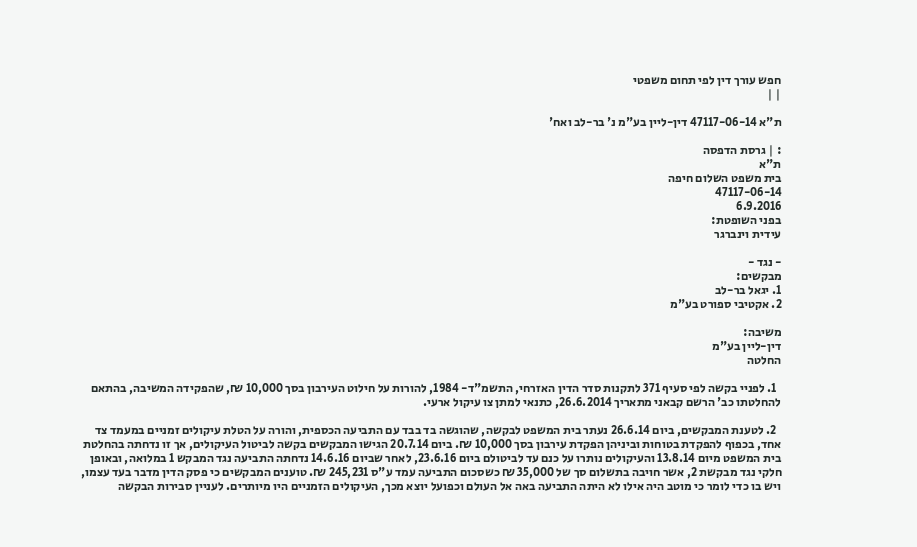חפש עורך דין לפי תחום משפטי
| |

ת"א 47117-06-14 דין-ליין בע"מ נ' בר-לב ואח'

: | גרסת הדפסה
ת"א
בית משפט השלום חיפה
47117-06-14
6.9.2016
בפני השופטת:
עידית וינברגר

- נגד -
מבקשים:
1. יגאל בר-לב
2. אקטיבי ספורט בע"מ

משיבה:
דין-ליין בע"מ
החלטה

  1. לפניי בקשה לפי סעיף 371 לתקנות סדר הדין האזרחי, התשמ"ד- 1984, להורות על חילוט העירבון בסך 10,000 ₪, שהפקידה המשיבה, בהתאם להחלטתו כב' הרשם קבאני מתאריך 26.6.2014, כתנאי למתן צו עיקול ארעי.

  2. לטענת המבקשים, ביום 26.6.14 נעתר בית המשפט לבקשה, שהוגשה בד בבד עם התביעה הכספית, והורה על הטלת עיקולים זמניים במעמד צד אחד, בכפוף להפקדת בטוחות וביניהן הפקדת עירבון בסך 10,000 ₪. ביום 20.7.14 הגישו המבקשים בקשה לביטול העיקולים, אך זו נדחתה בהחלטת בית המשפט מיום 13.8.14 והעיקולים נותרו על כנם עד לביטולם ביום 23.6.16, לאחר שביום 14.6.16 נדחתה התביעה נגד המבקש 1 במלואה, ובאופן חלקי נגד מבקשת 2, אשר חויבה בתשלום סך של 35,000 ₪ כשסכום התביעה עמד ע"ס 245,231 ₪. טוענים המבקשים כי פסק הדין מדבר בעד עצמו, ויש בו כדי לומר כי מוטב היה אילו לא היתה התביעה באה אל העולם וכפועל יוצא מכך, העיקולים הזמניים היו מיותרים. לעניין סבירות הבקשה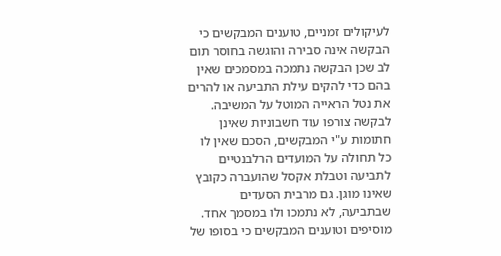לעיקולים זמניים, טוענים המבקשים כי הבקשה אינה סבירה והוגשה בחוסר תום לב שכן הבקשה נתמכה במסמכים שאין בהם כדי להקים עילת התביעה או להרים את נטל הראייה המוטל על המשיבה. לבקשה צורפו עוד חשבוניות שאינן חתומות ע"י המבקשים, הסכם שאין לו כל תחולה על המועדים הרלבנטיים לתביעה וטבלת אקסל שהועברה כקובץ שאינו מוגן. גם מרבית הסעדים שבתביעה, לא נתמכו ולו במסמך אחד. מוסיפים וטוענים המבקשים כי בסופו של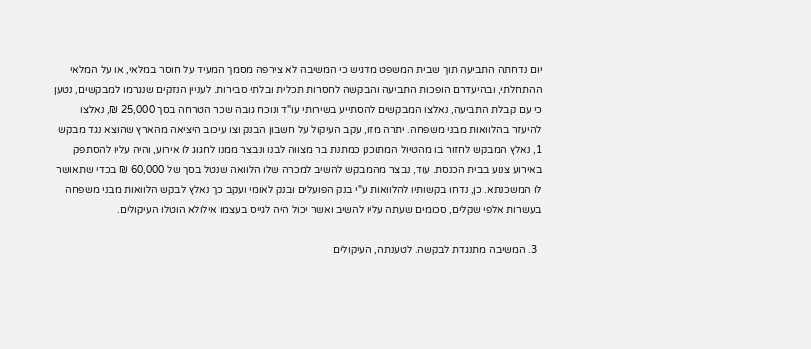יום נדחתה התביעה תוך שבית המשפט מדגיש כי המשיבה לא צירפה מסמך המעיד על חוסר במלאי, או על המלאי ההתחלתי, ובהיעדרם הופכות התביעה והבקשה לחסרות תכלית ובלתי סבירות. לעניין הנזקים שנגרמו למבקשים, נטען כי עם קבלת התביעה, נאלצו המבקשים להסתייע בשירותי עו"ד ונוכח גובה שכר הטרחה בסך 25,000 ₪, נאלצו להיעזר בהלוואות מבני משפחה. יתרה מזו, עקב העיקול על חשבון הבנק וצו עיכוב היציאה מהארץ שהוצא נגד מבקש 1, נאלץ המבקש לחזור בו מהטיול המתוכנן כמתנת בר מצווה לבנו ונבצר ממנו לחגוג לו אירוע, והיה עליו להסתפק באירוע צנוע בבית הכנסת. עוד, נבצר מהמבקש להשיב למכרה שלו הלוואה שנטל בסך של 60,000 ₪ בכדי שתאושר לו המשכנתא. כן, נדחו בקשותיו להלוואות ע"י בנק הפועלים ובנק לאומי ועקב כך נאלץ לבקש הלוואות מבני משפחה בעשרות אלפי שקלים, סכומים שעתה עליו להשיב ואשר יכול היה לגייס בעצמו אילולא הוטלו העיקולים.

  3. המשיבה מתנגדת לבקשה. לטענתה, העיקולים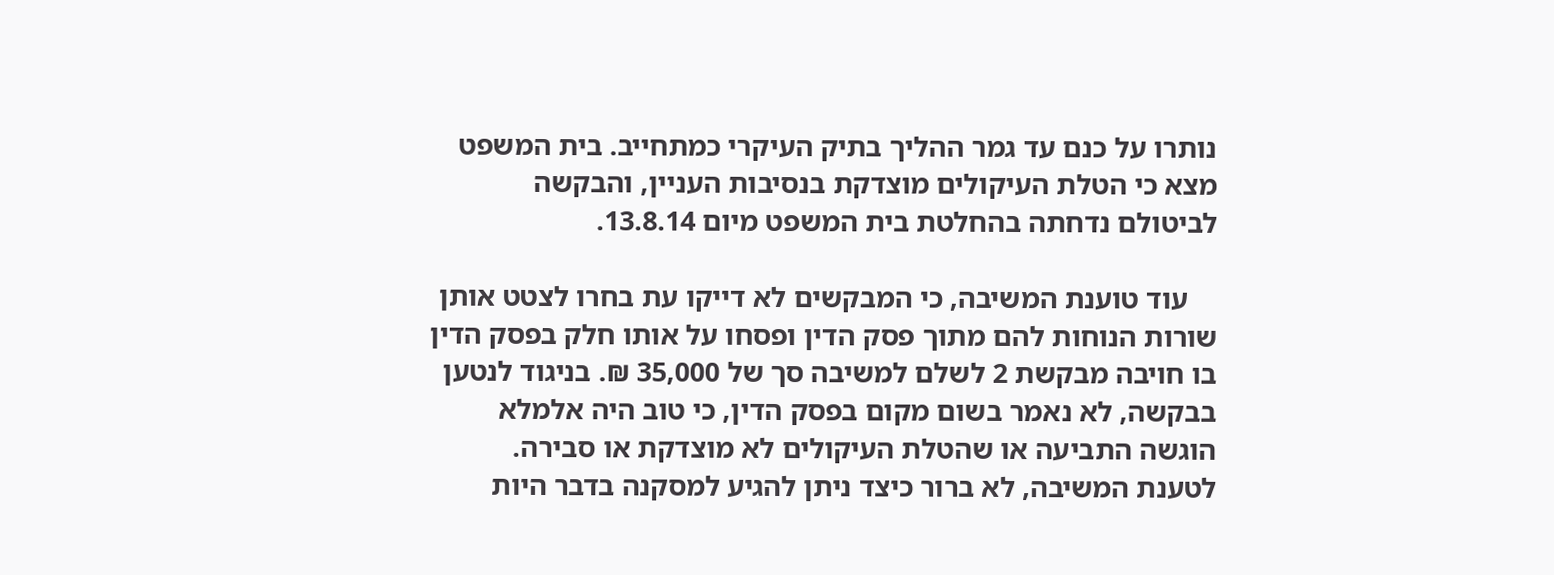נותרו על כנם עד גמר ההליך בתיק העיקרי כמתחייב. בית המשפט מצא כי הטלת העיקולים מוצדקת בנסיבות העניין, והבקשה לביטולם נדחתה בהחלטת בית המשפט מיום 13.8.14.

    עוד טוענת המשיבה, כי המבקשים לא דייקו עת בחרו לצטט אותן שורות הנוחות להם מתוך פסק הדין ופסחו על אותו חלק בפסק הדין בו חויבה מבקשת 2 לשלם למשיבה סך של 35,000 ₪. בניגוד לנטען בבקשה, לא נאמר בשום מקום בפסק הדין, כי טוב היה אלמלא הוגשה התביעה או שהטלת העיקולים לא מוצדקת או סבירה. לטענת המשיבה, לא ברור כיצד ניתן להגיע למסקנה בדבר היות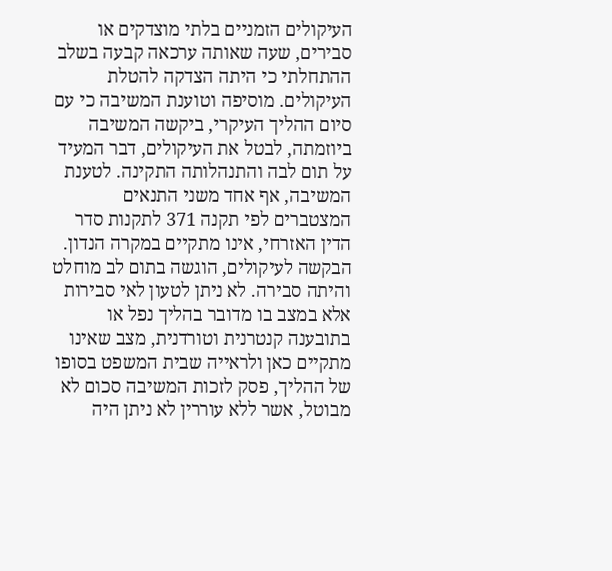העיקולים הזמניים בלתי מוצדקים או סבירים, שעה שאותה ערכאה קבעה בשלב ההתחלתי כי היתה הצדקה להטלת העיקולים. מוסיפה וטוענת המשיבה כי עם סיום ההליך העיקרי, ביקשה המשיבה ביוזמתה, לבטל את העיקולים, דבר המעיד על תום לבה והתנהלותה התקינה. לטענת המשיבה, אף אחד משני התנאים המצטברים לפי תקנה 371 לתקנות סדר הדין האזרחי, אינו מתקיים במקרה הנדון. הבקשה לעיקולים, הוגשה בתום לב מוחלט והיתה סבירה. לא ניתן לטעון לאי סבירות אלא במצב בו מדובר בהליך נפל או בתובענה קנטרנית וטורדנית, מצב שאינו מתקיים כאן ולראייה שבית המשפט בסופו של ההליך, פסק לזכות המשיבה סכום לא מבוטל, אשר ללא עוררין לא ניתן היה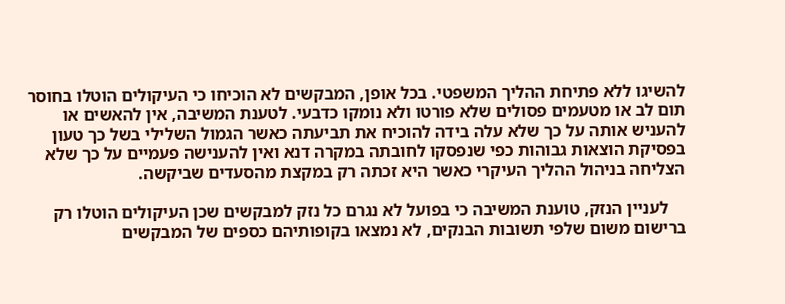להשיגו ללא פתיחת ההליך המשפטי. בכל אופן, המבקשים לא הוכיחו כי העיקולים הוטלו בחוסר תום לב או מטעמים פסולים שלא פורטו ולא נומקו כדבעי. לטענת המשיבה, אין להאשים או להעניש אותה על כך שלא עלה בידה להוכיח את תביעתה כאשר הגמול השלילי בשל כך טעון בפסיקת הוצאות גבוהות כפי שנפסקו לחובתה במקרה דנא ואין להענישה פעמיים על כך שלא הצליחה בניהול ההליך העיקרי כאשר היא זכתה רק במקצת מהסעדים שביקשה.

    לעניין הנזק, טוענת המשיבה כי בפועל לא נגרם כל נזק למבקשים שכן העיקולים הוטלו רק ברישום משום שלפי תשובות הבנקים, לא נמצאו בקופותיהם כספים של המבקשים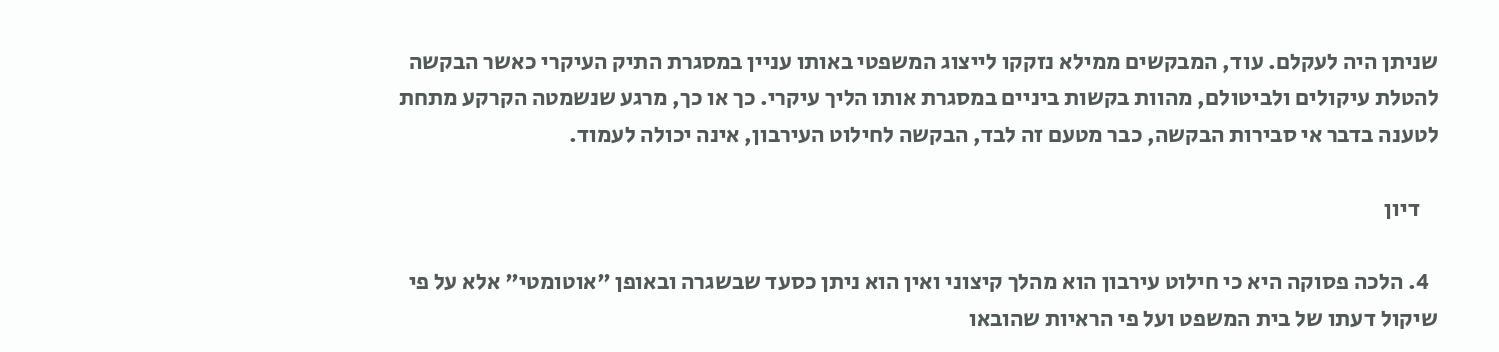שניתן היה לעקלם. עוד, המבקשים ממילא נזקקו לייצוג המשפטי באותו עניין במסגרת התיק העיקרי כאשר הבקשה להטלת עיקולים ולביטולם, מהוות בקשות ביניים במסגרת אותו הליך עיקרי. כך או כך, מרגע שנשמטה הקרקע מתחת לטענה בדבר אי סבירות הבקשה, כבר מטעם זה לבד, הבקשה לחילוט העירבון, אינה יכולה לעמוד.

    דיון

  4. הלכה פסוקה היא כי חילוט עירבון הוא מהלך קיצוני ואין הוא ניתן כסעד שבשגרה ובאופן "אוטומטי" אלא על פי שיקול דעתו של בית המשפט ועל פי הראיות שהובאו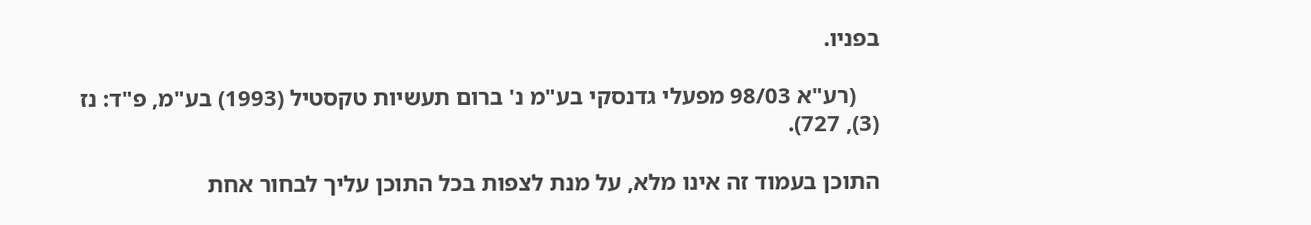בפניו.

    (רע"א 98/03 מפעלי גדנסקי בע"מ נ' ברום תעשיות טקסטיל (1993) בע"מ, פ"ד: נז (3), 727).

התוכן בעמוד זה אינו מלא, על מנת לצפות בכל התוכן עליך לבחור אחת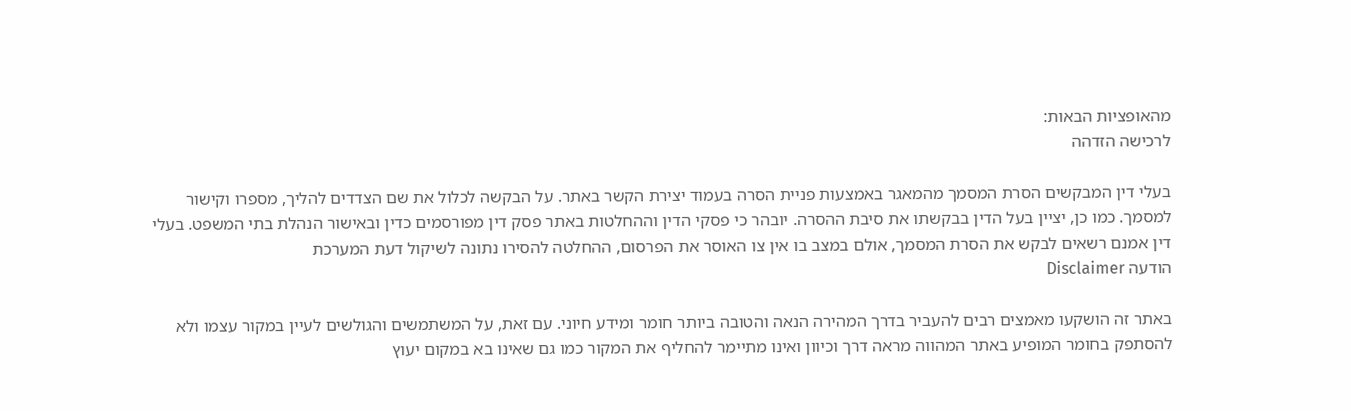מהאופציות הבאות:
לרכישה הזדהה

בעלי דין המבקשים הסרת המסמך מהמאגר באמצעות פניית הסרה בעמוד יצירת הקשר באתר. על הבקשה לכלול את שם הצדדים להליך, מספרו וקישור למסמך. כמו כן, יציין בעל הדין בבקשתו את סיבת ההסרה. יובהר כי פסקי הדין וההחלטות באתר פסק דין מפורסמים כדין ובאישור הנהלת בתי המשפט. בעלי דין אמנם רשאים לבקש את הסרת המסמך, אולם במצב בו אין צו האוסר את הפרסום, ההחלטה להסירו נתונה לשיקול דעת המערכת
הודעה Disclaimer

באתר זה הושקעו מאמצים רבים להעביר בדרך המהירה הנאה והטובה ביותר חומר ומידע חיוני. עם זאת, על המשתמשים והגולשים לעיין במקור עצמו ולא להסתפק בחומר המופיע באתר המהווה מראה דרך וכיוון ואינו מתיימר להחליף את המקור כמו גם שאינו בא במקום יעוץ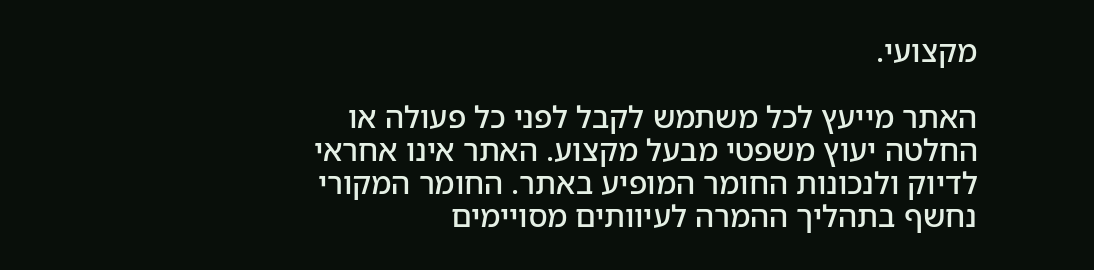מקצועי.

האתר מייעץ לכל משתמש לקבל לפני כל פעולה או החלטה יעוץ משפטי מבעל מקצוע. האתר אינו אחראי לדיוק ולנכונות החומר המופיע באתר. החומר המקורי נחשף בתהליך ההמרה לעיוותים מסויימים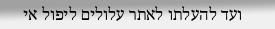ועד להעלתו לאתר עלולים ליפול אי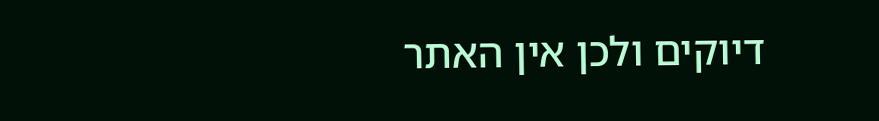דיוקים ולכן אין האתר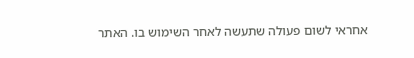אחראי לשום פעולה שתעשה לאחר השימוש בו. האתר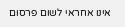אינו אחראי לשום פרסום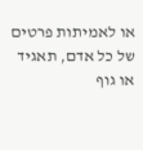או לאמיתות פרטים של כל אדם, תאגיד או גוף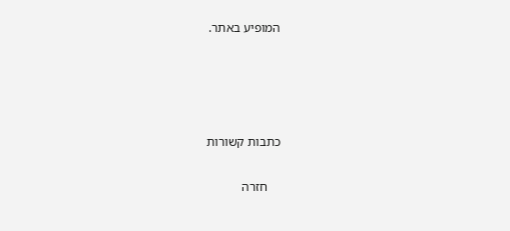המופיע באתר.




כתבות קשורות

    חזרה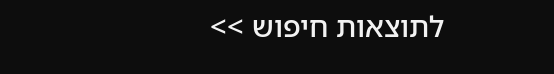לתוצאות חיפוש >>